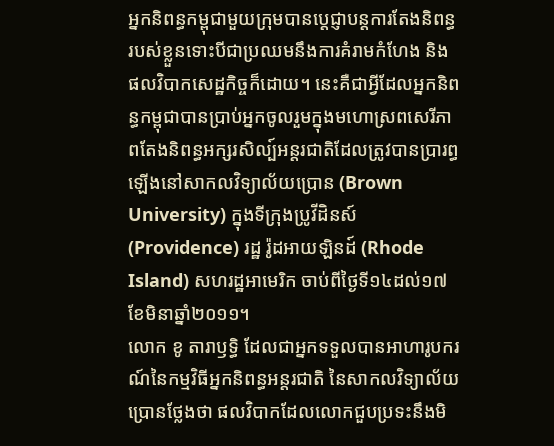អ្នកនិពន្ធកម្ពុជាមួយក្រុមបានប្តេជ្ញាបន្តការតែងនិពន្ធរបស់ខ្លួនទោះបីជាប្រឈមនឹងការគំរាមកំហែង និងផលវិបាកសេដ្ឋកិច្ចក៏ដោយ។ នេះគឺជាអ្វីដែលអ្នកនិពន្ធកម្ពុជាបានប្រាប់អ្នកចូលរួមក្នុងមហោស្រពសេរីភាពតែងនិពន្ធអក្សរសិល្ប៍អន្តរជាតិដែលត្រូវបានប្រារព្ធឡើងនៅសាកលវិទ្យាល័យប្រោន (Brown University) ក្នុងទីក្រុងប្រូវីដិនស៍ (Providence) រដ្ឋ រ៉ូដអាយឡិនដ៍ (Rhode Island) សហរដ្ឋអាមេរិក ចាប់ពីថ្ងៃទី១៤ដល់១៧ខែមិនាឆ្នាំ២០១១។
លោក ខូ តារាឫទ្ធិ ដែលជាអ្នកទទួលបានអាហារូបករណ៍នៃកម្មវិធីអ្នកនិពន្ធអន្តរជាតិ នៃសាកលវិទ្យាល័យប្រោនថ្លែងថា ផលវិបាកដែលលោកជួបប្រទះនឹងមិ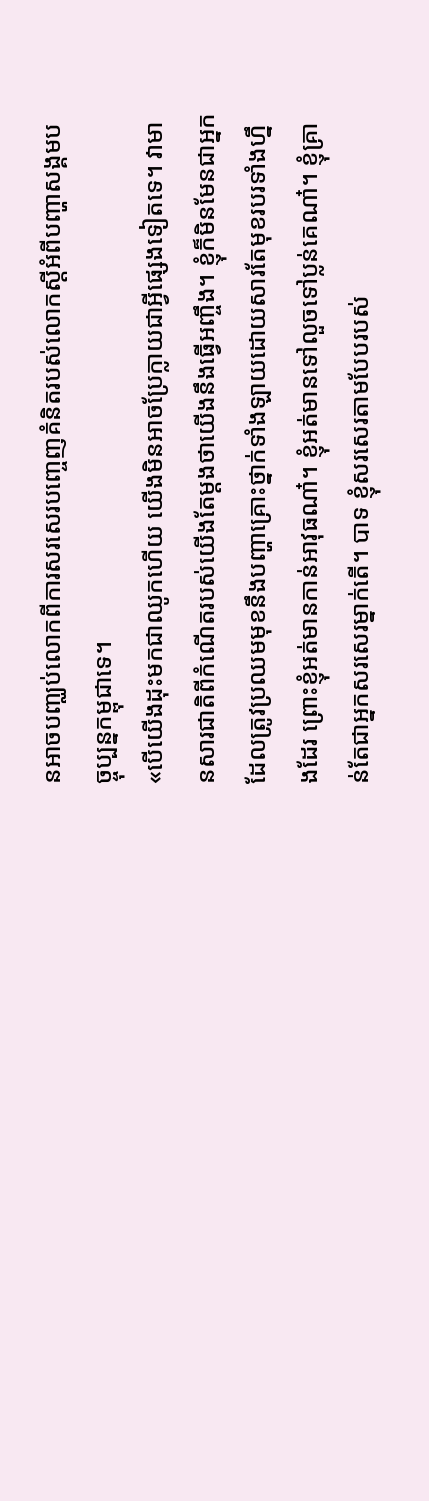នអាចបញ្ឈប់លោកពីការសរសេរបញ្ចេញគំនិតរបស់លោកស្តីអំពីបញ្ហាសង្គមបច្ចុប្បន្នកម្ពុជាទេ។
«បើយើងដុះមកជាឈូកហើយ យើងមិនអាចប្រែក្លាយជាអ្វីផ្សេងទៀតទេ។ វាមានសារជាតិពីកំណើតរបស់យើងតែម្តងថាយើងនឹងធ្វើអញ្ចឹង។ ខ្ញុំក៏មិនមែនជាអ្នកដែលត្រូវប្រឈមមុខនឹងបញ្ហាគ្រោះថ្នាក់ទាំងឡាយដោយសារតែមុខរបរទាំងហ្នឹងដែរ ព្រោះខ្ញុំអត់មានកាន់អាវុធណា៎។ ខ្ញុំអត់មានទៅលួចទៅប្លន់គេណា៎។ ខ្ញុំគ្រាន់តែជាអ្នកសរសេរម្នាក់តើ។ បាទ ខ្ញុំសរសេរតាមបែបរបស់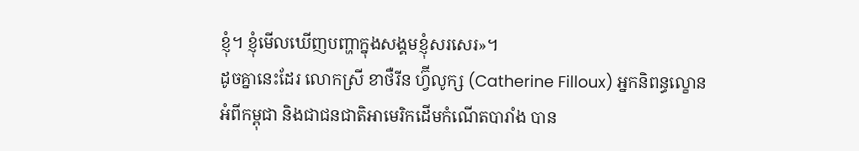ខ្ញុំ។ ខ្ញុំមើលឃើញបញ្ហាក្នុងសង្គមខ្ញុំសរសេរ»។
ដូចគ្នានេះដែរ លោកស្រី ខាថឺរីន ហ្វ៊ីលូក្ស (Catherine Filloux) អ្នកនិពន្ធល្ខោនអំពីកម្ពុជា និងជាជនជាតិអាមេរិកដើមកំណើតបារាំង បាន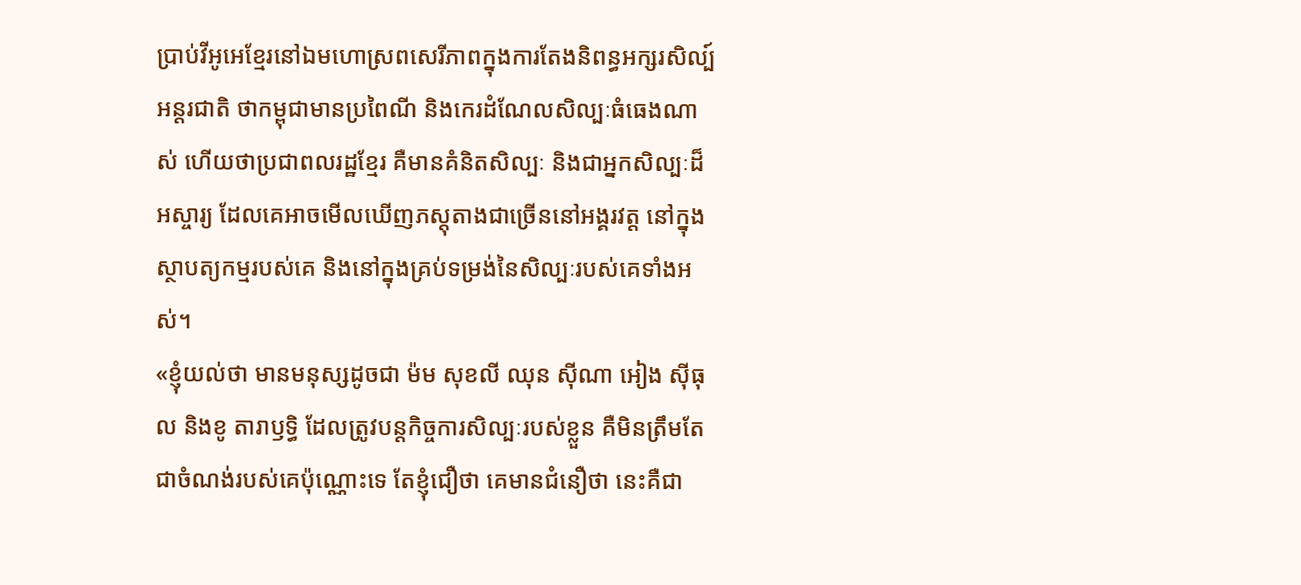ប្រាប់វីអូអេខ្មែរនៅឯមហោស្រពសេរីភាពក្នុងការតែងនិពន្ធអក្សរសិល្ប៍អន្តរជាតិ ថាកម្ពុជាមានប្រពៃណី និងកេរដំណែលសិល្បៈធំធេងណាស់ ហើយថាប្រជាពលរដ្ឋខ្មែរ គឺមានគំនិតសិល្បៈ និងជាអ្នកសិល្បៈដ៏អស្ចារ្យ ដែលគេអាចមើលឃើញភស្តុតាងជាច្រើននៅអង្គរវត្ត នៅក្នុងស្ថាបត្យកម្មរបស់គេ និងនៅក្នុងគ្រប់ទម្រង់នៃសិល្បៈរបស់គេទាំងអស់។
«ខ្ញុំយល់ថា មានមនុស្សដូចជា ម៉ម សុខលី ឈុន ស៊ីណា អៀង ស៊ីធុល និងខូ តារាឫទ្ធិ ដែលត្រូវបន្តកិច្ចការសិល្បៈរបស់ខ្លួន គឺមិនត្រឹមតែជាចំណង់របស់គេប៉ុណ្ណោះទេ តែខ្ញុំជឿថា គេមានជំនឿថា នេះគឺជា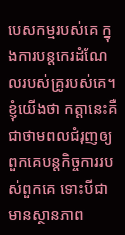បេសកម្មរបស់គេ ក្នុងការបន្តកេរដំណែលរបស់គ្រូរបស់គេ។ ខ្ញុំយើងថា កត្តានេះគឺជាថាមពលជំរុញឲ្យពួកគេបន្តកិច្ចការរបស់ពួកគេ ទោះបីជាមានស្ថានភាព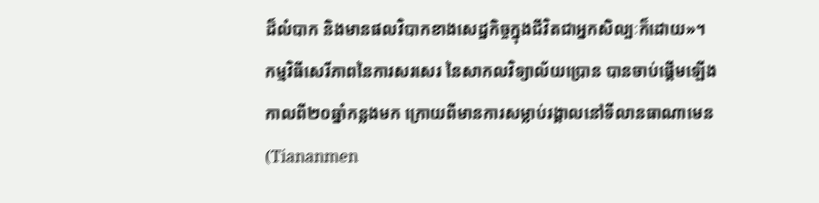ដ៏លំបាក និងមានផលវិបាកខាងសេដ្ឋកិច្ចក្នុងជីវិតជាអ្នកសិល្បៈក៏ដោយ»។
កម្មវិធីសេរីភាពនៃការសរសេរ នៃសាកលវិទ្យាល័យប្រោន បានចាប់ផ្តើមឡើងកាលពី២០ឆ្នាំកន្លងមក ក្រោយពីមានការសម្លាប់រង្គាលនៅទីលានធាណាមេន (Tiananmen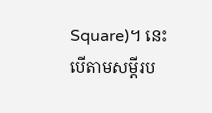Square)។ នេះបើតាមសម្តីរប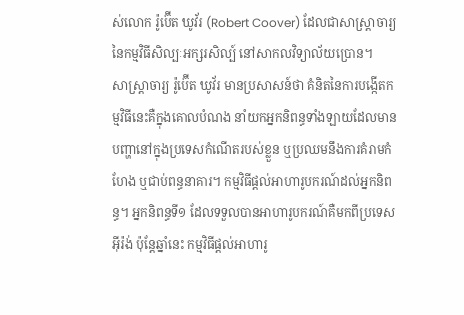ស់លោក រ៉ូប៊ើត ឃូវ័រ (Robert Coover) ដែលជាសាស្ត្រាចារ្យនៃកម្មវិធីសិល្បៈអក្សរសិល្ប៍ នៅសាកលវិទ្យាល័យប្រោន។
សាស្ត្រាចារ្យ រ៉ូប៊ើត ឃូវ័រ មានប្រសាសន៍ថា គំនិតនៃការបង្កើតកម្មវិធីនេះគឺក្នុងគោលបំណង នាំយកអ្នកនិពន្ធទាំងឡាយដែលមានបញ្ហានៅក្នុងប្រទេសកំណើតរបស់ខ្លួន ឬប្រឈមនឹងការគំរាមកំហែង ឬជាប់ពន្ធនាគារ។ កម្មវិធីផ្តល់អាហារូបករណ៍ដល់អ្នកនិពន្ធ។ អ្នកនិពន្ធទី១ ដែលទទួលបានអាហារូបករណ៍គឺមកពីប្រទេសអ៊ីរ៉ង់ ប៉ុន្តែឆ្នាំនេះ កម្មវិធីផ្តល់អាហារូ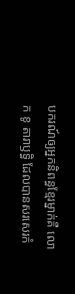បករណ៍ឲ្យអ្នកនិពន្ធខ្មែរម្នាក់គឺ លោក ខូ តារាឫទ្ធិ ដែលបានសរសេរកំ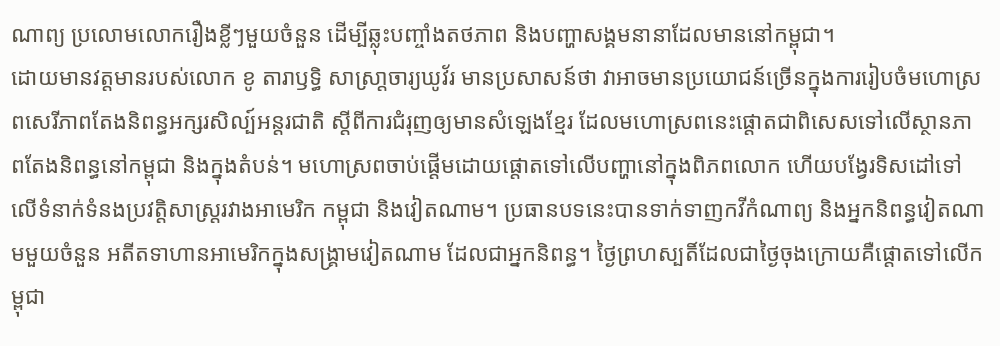ណាព្យ ប្រលោមលោករឿងខ្លីៗមួយចំនួន ដើម្បីឆ្លុះបញ្ចាំងតថភាព និងបញ្ហាសង្គមនានាដែលមាននៅកម្ពុជា។
ដោយមានវត្តមានរបស់លោក ខូ តារាឫទ្ធិ សាស្រា្តចារ្យឃូវ័រ មានប្រសាសន៍ថា វាអាចមានប្រយោជន៍ច្រើនក្នុងការរៀបចំមហោស្រពសេរីភាពតែងនិពន្ធអក្សរសិល្ប៍អន្តរជាតិ ស្តីពីការជំរុញឲ្យមានសំឡេងខ្មែរ ដែលមហោស្រពនេះផ្តោតជាពិសេសទៅលើស្ថានភាពតែងនិពន្ធនៅកម្ពុជា និងក្នុងតំបន់។ មហោស្រពចាប់ផ្តើមដោយផ្តោតទៅលើបញ្ហានៅក្នុងពិភពលោក ហើយបង្វែរទិសដៅទៅលើទំនាក់ទំនងប្រវត្តិសាស្រ្តរវាងអាមេរិក កម្ពុជា និងវៀតណាម។ ប្រធានបទនេះបានទាក់ទាញកវីកំណាព្យ និងអ្នកនិពន្ធវៀតណាមមួយចំនួន អតីតទាហានអាមេរិកក្នុងសង្គ្រាមវៀតណាម ដែលជាអ្នកនិពន្ធ។ ថ្ងៃព្រហស្បតិ៍ដែលជាថ្ងៃចុងក្រោយគឺផ្តោតទៅលើកម្ពុជា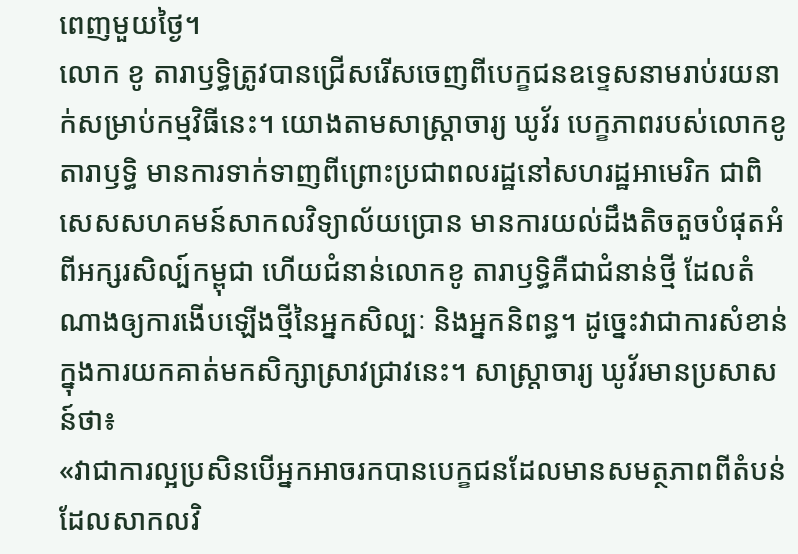ពេញមួយថ្ងៃ។
លោក ខូ តារាឫទ្ធិត្រូវបានជ្រើសរើសចេញពីបេក្ខជនឧទ្ទេសនាមរាប់រយនាក់សម្រាប់កម្មវិធីនេះ។ យោងតាមសាស្រ្តាចារ្យ ឃូវ័រ បេក្ខភាពរបស់លោកខូ តារាឫទ្ធិ មានការទាក់ទាញពីព្រោះប្រជាពលរដ្ឋនៅសហរដ្ឋអាមេរិក ជាពិសេសសហគមន៍សាកលវិទ្យាល័យប្រោន មានការយល់ដឹងតិចតួចបំផុតអំពីអក្សរសិល្ប៍កម្ពុជា ហើយជំនាន់លោកខូ តារាឫទ្ធិគឺជាជំនាន់ថ្មី ដែលតំណាងឲ្យការងើបឡើងថ្មីនៃអ្នកសិល្បៈ និងអ្នកនិពន្ធ។ ដូច្នេះវាជាការសំខាន់ក្នុងការយកគាត់មកសិក្សាស្រាវជា្រវនេះ។ សាស្រ្តាចារ្យ ឃូវ័រមានប្រសាសន៍ថា៖
«វាជាការល្អប្រសិនបើអ្នកអាចរកបានបេក្ខជនដែលមានសមត្ថភាពពីតំបន់ដែលសាកលវិ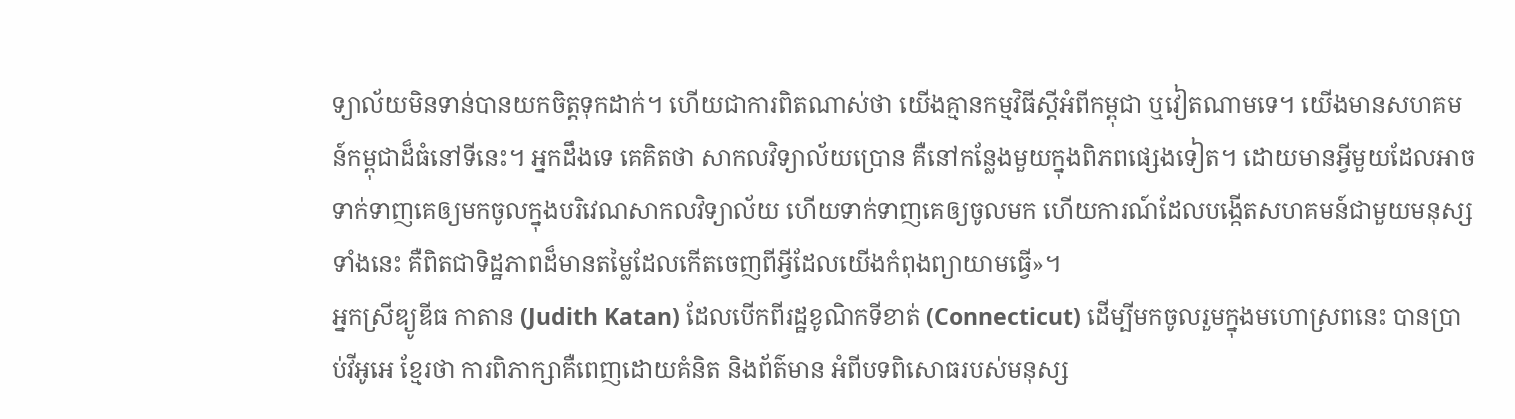ទ្យាល័យមិនទាន់បានយកចិត្តទុកដាក់។ ហើយជាការពិតណាស់ថា យើងគ្មានកម្មវិធីស្តីអំពីកម្ពុជា ឬវៀតណាមទេ។ យើងមានសហគមន៍កម្ពុជាដ៏ធំនៅទីនេះ។ អ្នកដឹងទេ គេគិតថា សាកលវិទ្យាល័យប្រោន គឺនៅកន្លែងមួយក្នុងពិភពផ្សេងទៀត។ ដោយមានអ្វីមួយដែលអាចទាក់ទាញគេឲ្យមកចូលក្នុងបរិវេណសាកលវិទ្យាល័យ ហើយទាក់ទាញគេឲ្យចូលមក ហើយការណ៍ដែលបង្កើតសហគមន៍ជាមួយមនុស្សទាំងនេះ គឺពិតជាទិដ្ឋភាពដ៏មានតម្លៃដែលកើតចេញពីអ្វីដែលយើងកំពុងព្យាយាមធ្វើ»។
អ្នកស្រីឌ្យូឌីធ កាតាន (Judith Katan) ដែលបើកពីរដ្ឋខូណិកទីខាត់ (Connecticut) ដើម្បីមកចូលរួមក្នុងមហោស្រពនេះ បានប្រាប់វីអូអេ ខ្មែរថា ការពិភាក្សាគឺពេញដោយគំនិត និងព័ត៌មាន អំពីបទពិសោធរបស់មនុស្ស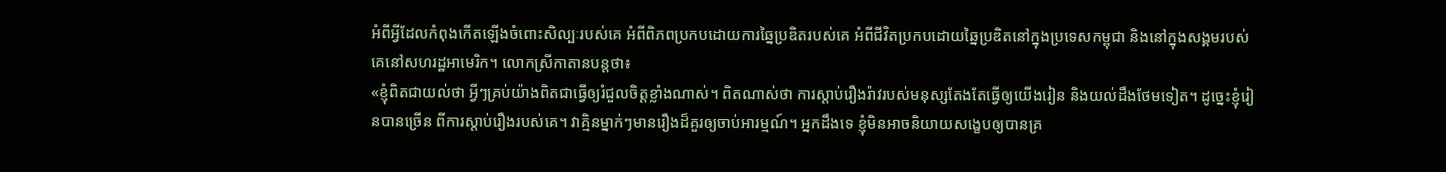អំពីអ្វីដែលកំពុងកើតឡើងចំពោះសិល្បៈរបស់គេ អំពីពិភពប្រកបដោយការឆ្នៃប្រឌិតរបស់គេ អំពីជីវិតប្រកបដោយឆ្នៃប្រឌិតនៅក្នុងប្រទេសកម្ពុជា និងនៅក្នុងសង្គមរបស់គេនៅសហរដ្ឋអាមេរិក។ លោកស្រីកាតានបន្តថា៖
«ខ្ញុំពិតជាយល់ថា អ្វីៗគ្រប់យ៉ាងពិតជាធ្វើឲ្យរំជួលចិត្តខ្លាំងណាស់។ ពិតណាស់ថា ការស្តាប់រឿងរ៉ាវរបស់មនុស្សតែងតែធ្វើឲ្យយើងរៀន និងយល់ដឹងថែមទៀត។ ដូច្នេះខ្ញុំរៀនបានច្រើន ពីការស្តាប់រឿងរបស់គេ។ វាគ្មិនម្នាក់ៗមានរឿងដ៏គួរឲ្យចាប់អារម្មណ៍។ អ្នកដឹងទេ ខ្ញុំមិនអាចនិយាយសង្ខេបឲ្យបានគ្រ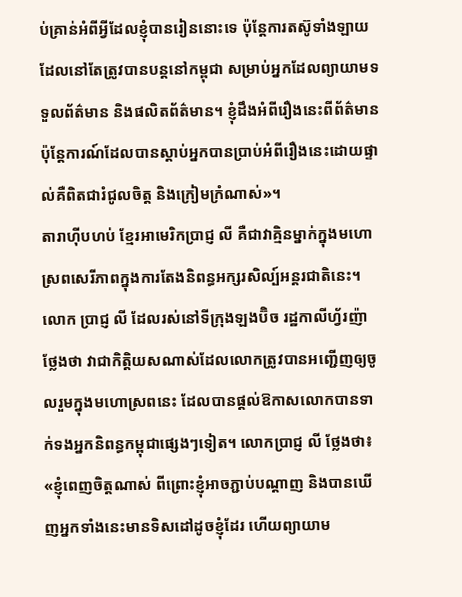ប់គ្រាន់អំពីអ្វីដែលខ្ញុំបានរៀននោះទេ ប៉ុន្តែការតស៊ូទាំងឡាយដែលនៅតែត្រូវបានបន្តនៅកម្ពុជា សម្រាប់អ្នកដែលព្យាយាមទទួលព័ត៌មាន និងផលិតព័ត៌មាន។ ខ្ញុំដឹងអំពីរឿងនេះពីព័ត៌មាន ប៉ុន្តែការណ៍ដែលបានស្តាប់អ្នកបានប្រាប់អំពីរឿងនេះដោយផ្ទាល់គឺពិតជារំជូលចិត្ត និងក្រៀមក្រំណាស់»។
តារាហ៊ីបហប់ ខ្មែរអាមេរិកប្រាជ្ញ លី គឺជាវាគ្មិនម្នាក់ក្នុងមហោស្រពសេរីភាពក្នុងការតែងនិពន្ធអក្សរសិល្ប៍អន្តរជាតិនេះ។ លោក ប្រាជ្ញ លី ដែលរស់នៅទីក្រុងឡងប៊ិច រដ្ឋកាលីហ្វ័រញ៉ា ថ្លែងថា វាជាកិត្តិយសណាស់ដែលលោកត្រូវបានអញ្ជើញឲ្យចូលរួមក្នុងមហោស្រពនេះ ដែលបានផ្តល់ឱកាសលោកបានទាក់ទងអ្នកនិពន្ធកម្ពុជាផ្សេងៗទៀត។ លោកប្រាជ្ញ លី ថ្លែងថា៖
«ខ្ញុំពេញចិត្តណាស់ ពីព្រោះខ្ញុំអាចភ្ជាប់បណ្តាញ និងបានឃើញអ្នកទាំងនេះមានទិសដៅដូចខ្ញុំដែរ ហើយព្យាយាម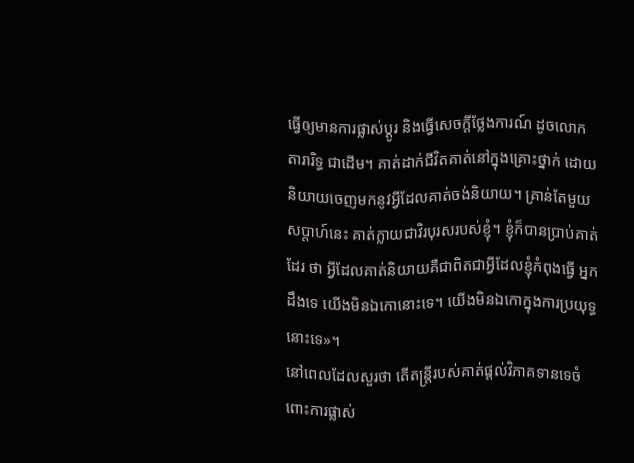ធ្វើឲ្យមានការផ្លាស់ប្តូរ និងធ្វើសេចក្តីថ្លែងការណ៍ ដូចលោក តារារិទ្ធ ជាដើម។ គាត់ដាក់ជីវិតគាត់នៅក្នុងគ្រោះថ្នាក់ ដោយនិយាយចេញមកនូវអ្វីដែលគាត់ចង់និយាយ។ គា្រន់តែមួយសប្តាហ៍នេះ គាត់ក្លាយជាវិរបុរសរបស់ខ្ញុំ។ ខ្ញុំក៏បានប្រាប់គាត់ដែរ ថា អ្វីដែលគាត់និយាយគឺជាពិតជាអ្វីដែលខ្ញុំកំពុងធ្វើ អ្នកដឹងទេ យើងមិនឯកោនោះទេ។ យើងមិនឯកោក្នុងការប្រយុទ្ធនោះទេ»។
នៅពេលដែលសួរថា តើតន្រ្តីរបស់គាត់ផ្តល់វិភាគទានទេចំពោះការផ្លាស់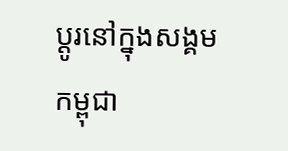ប្តូរនៅក្នុងសង្គមកម្ពុជា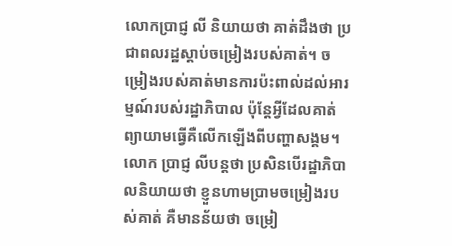លោកបា្រជ្ញ លី និយាយថា គាត់ដឹងថា ប្រជាពលរដ្ឋស្តាប់ចម្រៀងរបស់គាត់។ ចម្រៀងរបស់គាត់មានការប៉ះពាល់ដល់អារម្មណ៍របស់រដ្ឋាភិបាល ប៉ុន្តែអ្វីដែលគាត់ព្យាយាមធ្វើគឺលើកឡើងពីបញ្ហាសង្គម។ លោក ប្រាជ្ញ លីបន្តថា ប្រសិនបើរដ្ឋាភិបាលនិយាយថា ខ្ញួនហាមប្រាមចម្រៀងរបស់គាត់ គឺមានន័យថា ចម្រៀ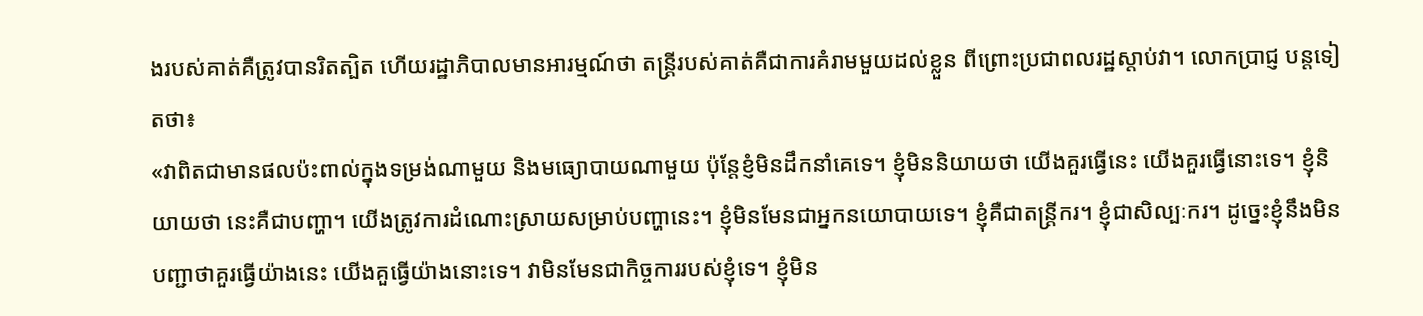ងរបស់គាត់គឺត្រូវបានរិតត្បិត ហើយរដ្ឋាភិបាលមានអារម្មណ៍ថា តន្រ្តីរបស់គាត់គឺជាការគំរាមមួយដល់ខ្លួន ពីព្រោះប្រជាពលរដ្ឋស្តាប់វា។ លោកប្រាជ្ញ បន្តទៀតថា៖
«វាពិតជាមានផលប៉ះពាល់ក្នុងទម្រង់ណាមួយ និងមធ្យោបាយណាមួយ ប៉ុន្តែខ្ញំមិនដឹកនាំគេទេ។ ខ្ញុំមិននិយាយថា យើងគួរធ្វើនេះ យើងគួរធ្វើនោះទេ។ ខ្ញុំនិយាយថា នេះគឺជាបញ្ហា។ យើងត្រូវការដំណោះស្រាយសម្រាប់បញ្ហានេះ។ ខ្ញុំមិនមែនជាអ្នកនយោបាយទេ។ ខ្ញុំគឺជាតន្រ្តីករ។ ខ្ញុំជាសិល្បៈករ។ ដូច្នេះខ្ញុំនឹងមិនបញ្ជាថាគួរធ្វើយ៉ាងនេះ យើងគួធ្វើយ៉ាងនោះទេ។ វាមិនមែនជាកិច្ចការរបស់ខ្ញុំទេ។ ខ្ញុំមិន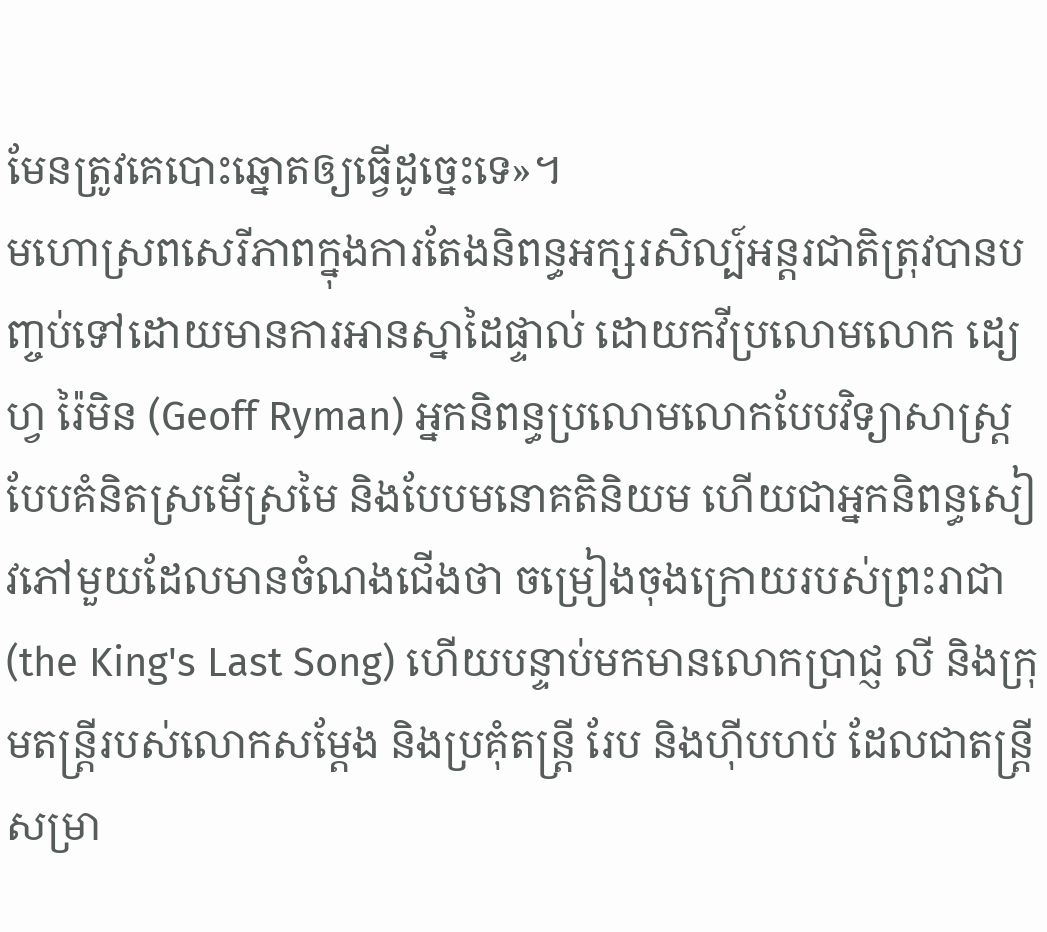មែនត្រូវគេបោះឆ្នោតឲ្យធ្វើដូច្នេះទេ»។
មហោស្រពសេរីភាពក្នុងការតែងនិពន្ធអក្សរសិល្ប៍អន្តរជាតិត្រុវបានបញ្ចប់ទៅដោយមានការអានស្នាដៃផ្ទាល់ ដោយកវីប្រលោមលោក ដ្យេហ្វ រ៉ៃមិន (Geoff Ryman) អ្នកនិពន្ធប្រលោមលោកបែបវិទ្យាសាស្ត្រ បែបគំនិតស្រមើស្រមៃ និងបែបមនោគតិនិយម ហើយជាអ្នកនិពន្ធសៀវភៅមួយដែលមានចំណងជើងថា ចម្រៀងចុងក្រោយរបស់ព្រះរាជា (the King's Last Song) ហើយបន្ទាប់មកមានលោកប្រាជ្ញ លី និងក្រុមតន្ត្រីរបស់លោកសម្តែង និងប្រគុំតន្ត្រី រែប និងហ៊ីបហប់ ដែលជាតន្រ្តីសម្រា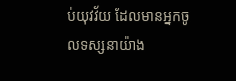ប់យុវវ័យ ដែលមានអ្នកចូលទស្សនាយ៉ាង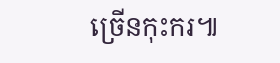ច្រើនកុះករ៕